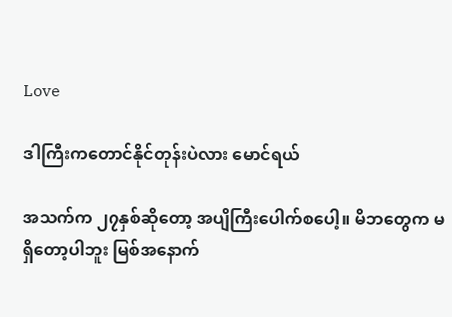Love

ဒါကြီးကတောင်နိုင်တုန်းပဲလား မောင်ရယ်

အသက်က ၂၇နှစ်ဆိုတော့ အပျိကြီးပေါက်စပေါ့။ မိဘတွေက မရှိတော့ပါဘူး မြစ်အနောက်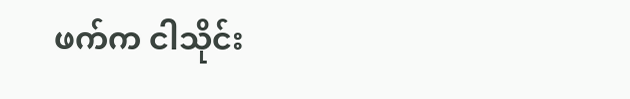ဖက်က ငါသိုင်း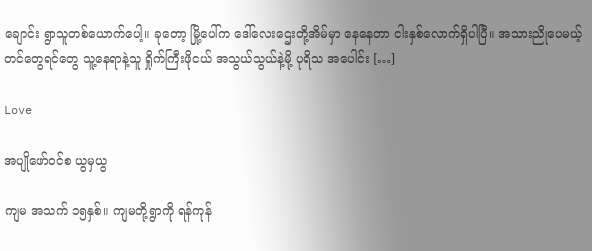ချောင်း ရွာသူတစ်ယောက်ပေါ့။ ခုတော့ မြို့ပေါ်က ဒေါ်လေးဌေးတို့အိမ်မှာ နေနေတာ ငါးနှစ်လောက်ရှိပါပြီ။ အသားညိုပေမယ့် တင်တွေရင်တွေ သူ့နေရာနဲ့သူ ရှိုက်ကြီးဖိုငယ် အသွယ်သွယ်နဲ့မို့ ပုရိသ အပေါင်း […]

Love

အပျိုဖော်ဝင်စ ယွမှယွ

ကျမ အသက် ၁၅နှစ်။ ကျမတို့ရွာကို ရန်ကုန်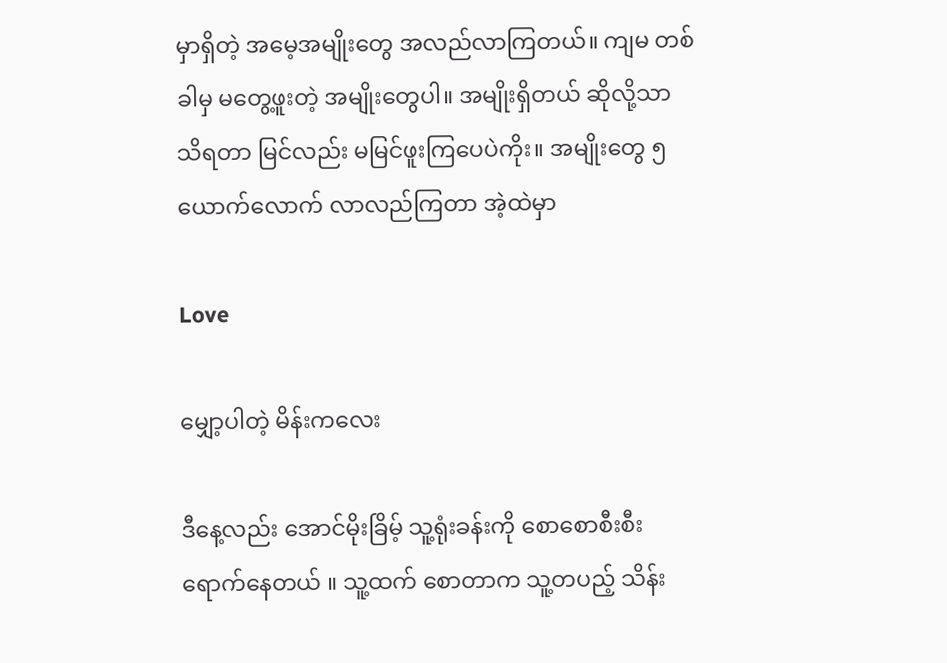မှာရှိတဲ့ အမေ့အမျိုးတွေ အလည်လာကြတယ်။ ကျမ တစ်ခါမှ မတွေ့ဖူးတဲ့ အမျိုးတွေပါ။ အမျိုးရှိတယ် ဆိုလို့သာ သိရတာ မြင်လည်း မမြင်ဖူးကြပေပဲကိုး။ အမျိုးတွေ ၅ယောက်လောက် လာလည်ကြတာ အဲ့ထဲမှာ

Love

မျှော့ပါတဲ့ မိန်းကလေး

ဒီနေ့လည်း အောင်မိုးခြိမ့် သူ့ရုံးခန်းကို စောစောစီးစီး ရောက်နေတယ် ။ သူ့ထက် စောတာက သူ့တပည့် သိန်း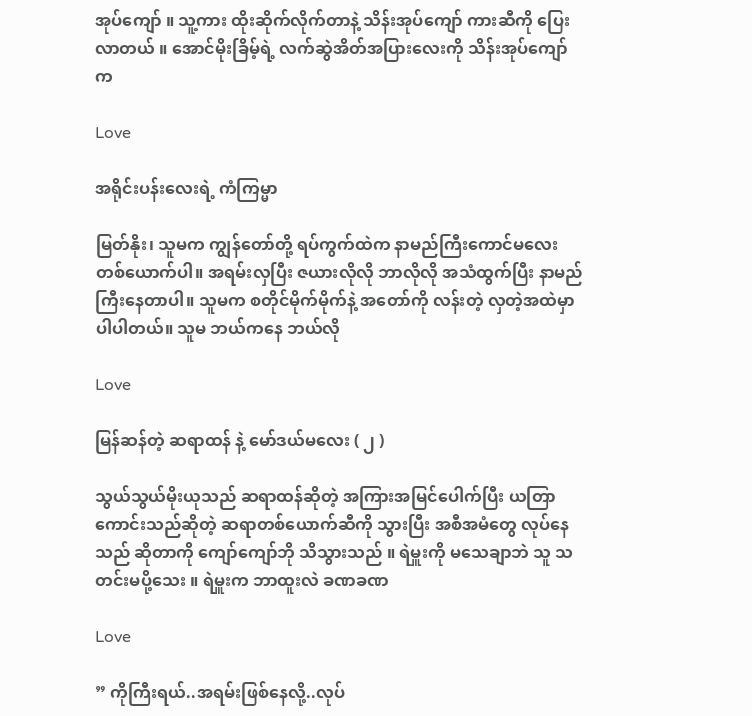အုပ်ကျော် ။ သူ့ကား ထိုးဆိုက်လိုက်တာနဲ့ သိန်းအုပ်ကျော် ကားဆီကို ပြေးလာတယ် ။ အောင်မိုးခြိမ့်ရဲ့ လက်ဆွဲအိတ်အပြားလေးကို သိန်းအုပ်ကျော်က

Love

အရိုင်းပန်းလေးရဲ့ ကံကြမ္မာ

မြတ်နိုး၊ သူမက ကျွန်တော်တို့ ရပ်ကွက်ထဲက နာမည်ကြီးကောင်မလေး တစ်ယောက်ပါ။ အရမ်းလှပြီး ဇယားလိုလို ဘာလိုလို အသံထွက်ပြီး နာမည်ကြီးနေတာပါ။ သူမက စတိုင်မိုက်မိုက်နဲ့ အတော်ကို လန်းတဲ့ လှတဲ့အထဲမှာ ပါပါတယ်။ သူမ ဘယ်ကနေ ဘယ်လို

Love

မြန်ဆန်တဲ့ ဆရာထန် နဲ့ မော်ဒယ်မလေး ( ၂ )

သွယ်သွယ်မိုးယုသည် ဆရာထန်ဆိုတဲ့ အကြားအမြင်ပေါက်ပြီး ယတြာကောင်းသည်ဆိုတဲ့ ဆရာတစ်ယောက်ဆီကို သွားပြီး အစီအမံတွေ လုပ်နေသည် ဆိုတာကို ကျော်ကျော်ဘို သိသွားသည် ။ ရဲမှူးကို မသေချာဘဲ သူ သတင်းမပို့သေး ။ ရဲမှူးက ဘာထူးလဲ ခဏခဏ

Love

” ကိုကြီးရယ်..အရမ်းဖြစ်နေလို့..လုပ်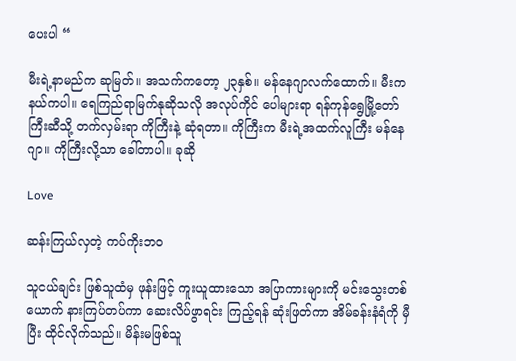ပေးပါ “

မီးရဲ့နာမည်က ဆုမြတ်။ အသက်ကတော့ ၂၃နှစ်။ မန်နေဂျာလက်ထောက်။ မီးက နယ်ကပါ။ ရေကြည်ရာမြက်နုဆိုသလို အလုပ်ကိုင် ပေါများရာ ရန်ကုန်ရွေမြို့တော်ကြီးဆီသို့ တက်လှမ်းရာ ကိုကြီးနဲ့ ဆုံရတာ။ ကိုကြီးက မီးရဲ့အထက်လူကြီး မန်နေဂျာ။ ကိုကြီးလို့သာ ခေါ်တာပါ။ ခုဆို

Love

ဆန်းကြယ်လှတဲ့ ကပ်ကိုးဘဝ

သူငယ်ချင်း ဖြစ်သူထံမှ ဖုန်းဖြင့် ကူးယူထားသော အပြာကားများကို မင်းသွေးတစ်ယောက် နားကြပ်တပ်ကာ ဆေးလိပ်ဖွာရင်း ကြည့်ရန် ဆုံးဖြတ်ကာ အိမ်ခန်းနံရံကို မှီပြီး ထိုင်လိုက်သည်။ မိန်းမဖြစ်သူ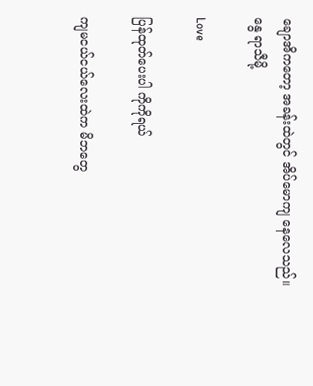ချောအိကတော့ အခန်းထဲတွင် အိပ်မောကျ နေလေသည်။ နွေ ရာသီမို့

Love

ပြန်ထုတ်ပေးပါ ကိုကိုရယ်

ကျမငယ်ငယ်လေးထဲက မိဘတွေ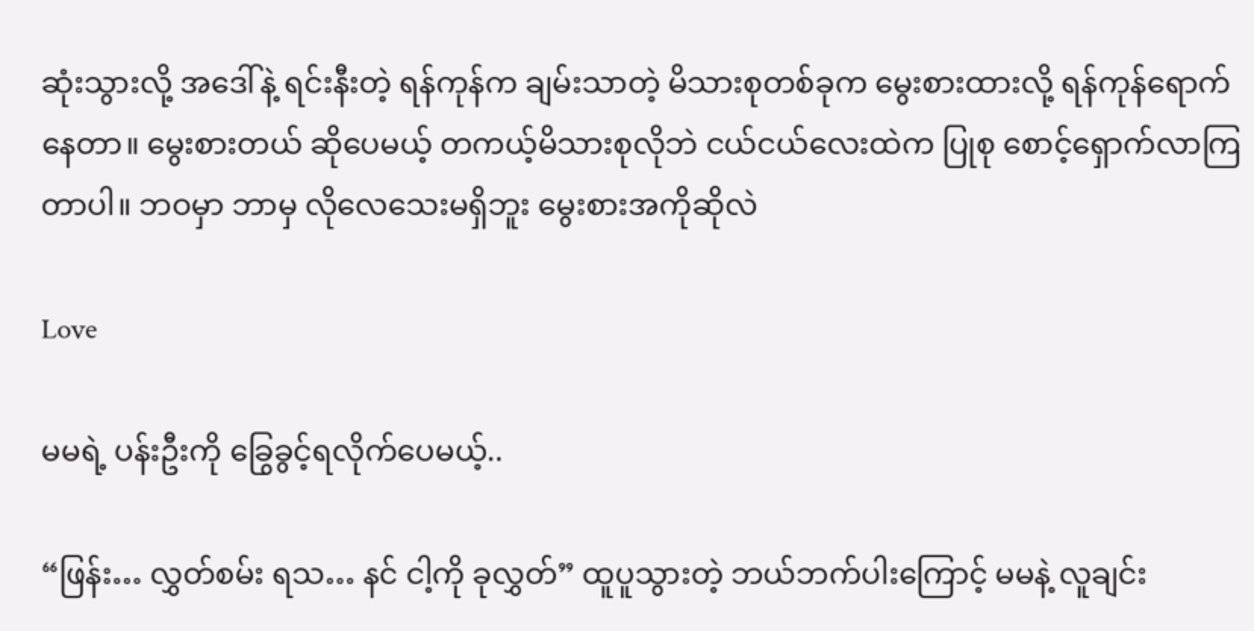ဆုံးသွားလို့ အဒေါ်နဲ့ ရင်းနီးတဲ့ ရန်ကုန်က ချမ်းသာတဲ့ မိသားစုတစ်ခုက မွေးစားထားလို့ ရန်ကုန်ရောက်နေတာ။ မွေးစားတယ် ဆိုပေမယ့် တကယ့်မိသားစုလိုဘဲ ငယ်ငယ်လေးထဲက ပြုစု စောင့်ရှောက်လာကြတာပါ။ ဘဝမှာ ဘာမှ လိုလေသေးမရှိဘူး မွေးစားအကိုဆိုလဲ

Love

မမရဲ့ ပန်းဦးကို ခြွေခွင့်ရလိုက်ပေမယ့်..

“ဖြန်း… လွှတ်စမ်း ရသ… နင် ငါ့ကို ခုလွှတ်” ထူပူသွားတဲ့ ဘယ်ဘက်ပါးကြောင့် မမနဲ့ လူချင်း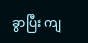ခွာပြီး ကျ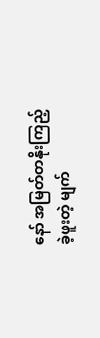နော် အမြတ်တနိုးကြည့်ခဲ့ဖူးတဲ့ မျက်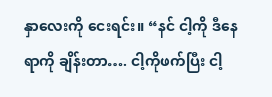နှာလေးကို ငေးရင်း။ “နင် ငါ့ကို ဒီနေရာကို ချိန်းတာ…. ငါ့ကိုဖက်ပြီး ငါ့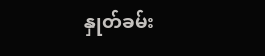နှုတ်ခမ်း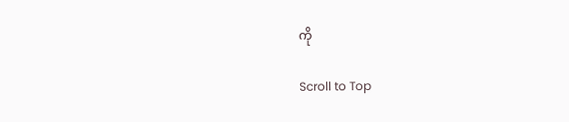ကို

Scroll to Top